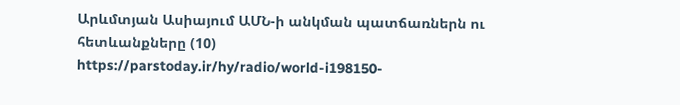Արևմտյան Ասիայում ԱՄՆ-ի անկման պատճառներն ու հետևանքները (10)
https://parstoday.ir/hy/radio/world-i198150-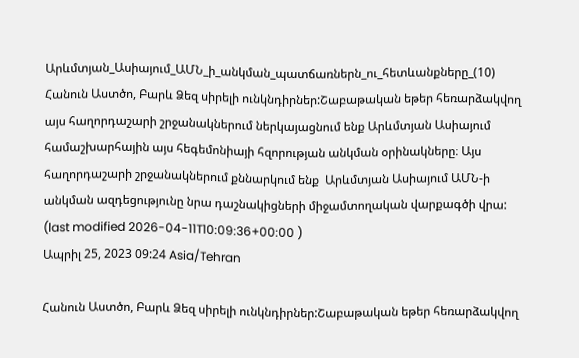Արևմտյան_Ասիայում_ԱՄՆ_ի_անկման_պատճառներն_ու_հետևանքները_(10)
Հանուն Աստծո, Բարև Ձեզ սիրելի ունկնդիրներ:Շաբաթական եթեր հեռարձակվող այս հաղորդաշարի շրջանակներում ներկայացնում ենք Արևմտյան Ասիայում համաշխարհային այս հեգեմոնիայի հզորության անկման օրինակները։ Այս հաղորդաշարի շրջանակներում քննարկում ենք  Արևմտյան Ասիայում ԱՄՆ-ի անկման ազդեցությունը նրա դաշնակիցների միջամտողական վարքագծի վրա:
(last modified 2026-04-11T10:09:36+00:00 )
Ապրիլ 25, 2023 09:24 Asia/Tehran

Հանուն Աստծո, Բարև Ձեզ սիրելի ունկնդիրներ:Շաբաթական եթեր հեռարձակվող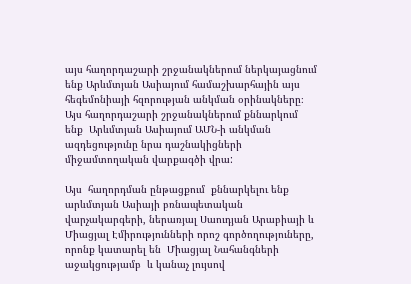այս հաղորդաշարի շրջանակներում ներկայացնում ենք Արևմտյան Ասիայում համաշխարհային այս հեգեմոնիայի հզորության անկման օրինակները։ Այս հաղորդաշարի շրջանակներում քննարկում ենք  Արևմտյան Ասիայում ԱՄՆ-ի անկման ազդեցությունը նրա դաշնակիցների միջամտողական վարքագծի վրա:

Այս  հաղորդման ընթացքում  քննարկելու ենք  արևմտյան Ասիայի բռնապետական վարչակարգերի, ներառյալ Սաուդյան Արաբիայի և Միացյալ Էմիրությունների որոշ գործողություները, որոնք կատարել են  Միացյալ Նահանգների աջակցությամբ  և կանաչ լույսով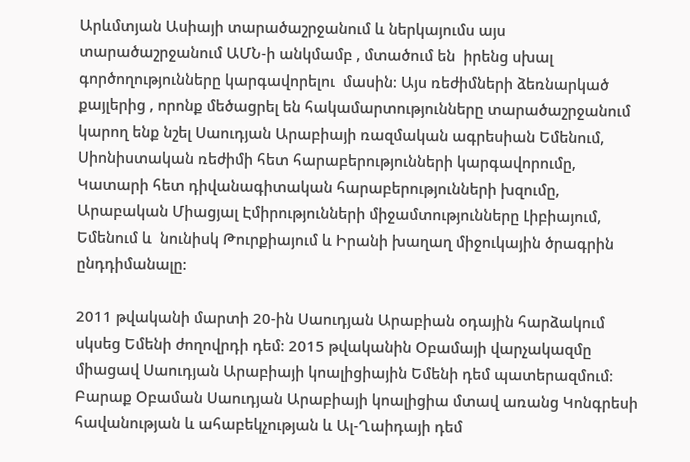Արևմտյան Ասիայի տարածաշրջանում և ներկայումս այս տարածաշրջանում ԱՄՆ-ի անկմամբ , մտածում են  իրենց սխալ գործողությունները կարգավորելու  մասին։ Այս ռեժիմների ձեռնարկած  քայլերից , որոնք մեծացրել են հակամարտությունները տարածաշրջանում կարող ենք նշել Սաուդյան Արաբիայի ռազմական ագրեսիան Եմենում, Սիոնիստական ռեժիմի հետ հարաբերությունների կարգավորումը, Կատարի հետ դիվանագիտական հարաբերությունների խզումը, Արաբական Միացյալ Էմիրությունների միջամտությունները Լիբիայում, Եմենում և  նունիսկ Թուրքիայում և Իրանի խաղաղ միջուկային ծրագրին ընդդիմանալը:

2011 թվականի մարտի 20-ին Սաուդյան Արաբիան օդային հարձակում սկսեց Եմենի ժողովրդի դեմ։ 2015 թվականին Օբամայի վարչակազմը միացավ Սաուդյան Արաբիայի կոալիցիային Եմենի դեմ պատերազմում։ Բարաք Օբաման Սաուդյան Արաբիայի կոալիցիա մտավ առանց Կոնգրեսի հավանության և ահաբեկչության և Ալ-Ղաիդայի դեմ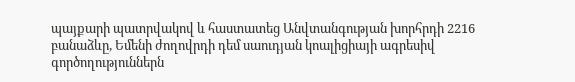պայքարի պատրվակով և հաստատեց Անվտանգության խորհրդի 2216 բանաձևը, Եմենի ժողովրդի դեմ սաուդյան կոալիցիայի ագրեսիվ գործողություններն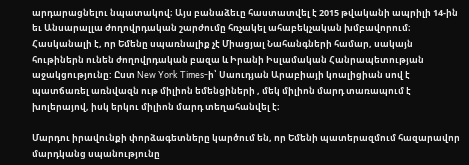արդարացնելու նպատակով։ Այս բանաձեւը հաստատվել է 2015 թվականի ապրիլի 14-ին եւ Անսարալլա ժողովրդական շարժումը հռչակել ահաբեկչական խմբավորում։ Հասկանալի է, որ Եմենը սպառնալիք չէ Միացյալ Նահանգների համար, սակայն հութիներն ունեն ժողովրդական բազա և Իրանի Իսլամական Հանրապետության աջակցությունը: Ըստ New York Times-ի՝ Սաուդյան Արաբիայի կոալիցիան սով է պատճառել առնվազն ութ միլիոն եմենցիների , մեկ միլիոն մարդ տառապում է խոլերայով, իսկ երկու միլիոն մարդ տեղահանվել է։

Մարդու իրավունքի փորձագետները կարծում են, որ Եմենի պատերազմում հազարավոր մարդկանց սպանությունը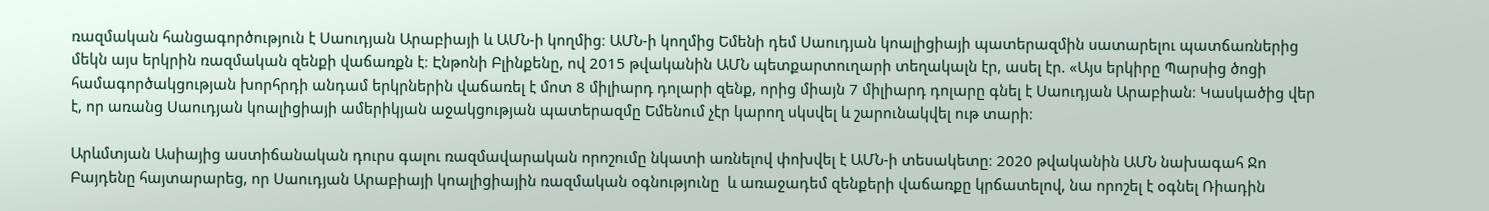ռազմական հանցագործություն է Սաուդյան Արաբիայի և ԱՄՆ-ի կողմից։ ԱՄՆ-ի կողմից Եմենի դեմ Սաուդյան կոալիցիայի պատերազմին սատարելու պատճառներից մեկն այս երկրին ռազմական զենքի վաճառքն է։ Էնթոնի Բլինքենը, ով 2015 թվականին ԱՄՆ պետքարտուղարի տեղակալն էր, ասել էր. «Այս երկիրը Պարսից ծոցի համագործակցության խորհրդի անդամ երկրներին վաճառել է մոտ 8 միլիարդ դոլարի զենք, որից միայն 7 միլիարդ դոլարը գնել է Սաուդյան Արաբիան։ Կասկածից վեր է, որ առանց Սաուդյան կոալիցիայի ամերիկյան աջակցության պատերազմը Եմենում չէր կարող սկսվել և շարունակվել ութ տարի։

Արևմտյան Ասիայից աստիճանական դուրս գալու ռազմավարական որոշումը նկատի առնելով փոխվել է ԱՄՆ-ի տեսակետը։ 2020 թվականին ԱՄՆ նախագահ Ջո Բայդենը հայտարարեց, որ Սաուդյան Արաբիայի կոալիցիային ռազմական օգնությունը  և առաջադեմ զենքերի վաճառքը կրճատելով, նա որոշել է օգնել Ռիադին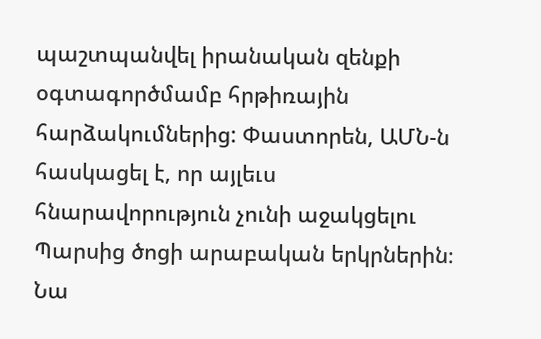պաշտպանվել իրանական զենքի օգտագործմամբ հրթիռային հարձակումներից: Փաստորեն, ԱՄՆ-ն հասկացել է, որ այլեւս հնարավորություն չունի աջակցելու Պարսից ծոցի արաբական երկրներին։ Նա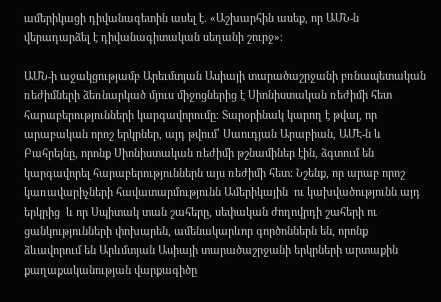ամերիկացի դիվանագետին ասել է. «Աշխարհին ասեք, որ ԱՄՆ-ն վերադարձել է դիվանագիտական սեղանի շուրջ»։

ԱՄՆ-ի աջակցությամբ Արեւմտյան Ասիայի տարածաշրջանի բռնապետական ռեժիմների ձեռնարկած մյուս միջոցներից է Սիոնիստական ռեժիմի հետ հարաբերությունների կարգավորումը։ Տարօրինակ կարող է թվալ, որ արաբական որոշ երկրներ, այդ թվում՝ Սաուդյան Արաբիան, ԱՄԷ-ն և Բահրեյնը, որոնք Սիոնիստական ռեժիմի թշնամիներ էին, ձգտում են կարգավորել հարաբերություններն այս ռեժիմի հետ։ Նշենք, որ արաբ որոշ կառավարիչների հավատարմությունն Ամերիկային  ու կախվածությունն այդ երկրից  և որ Սպիտակ տան շահերը, սեփական ժողովրդի շահերի ու ցանկությունների փոխարեն, ամենակարևոր գործոններն են, որոնք ձևավորում են Արևմտյան Ասիայի տարածաշրջանի երկրների արտաքին քաղաքականության վարքագիծը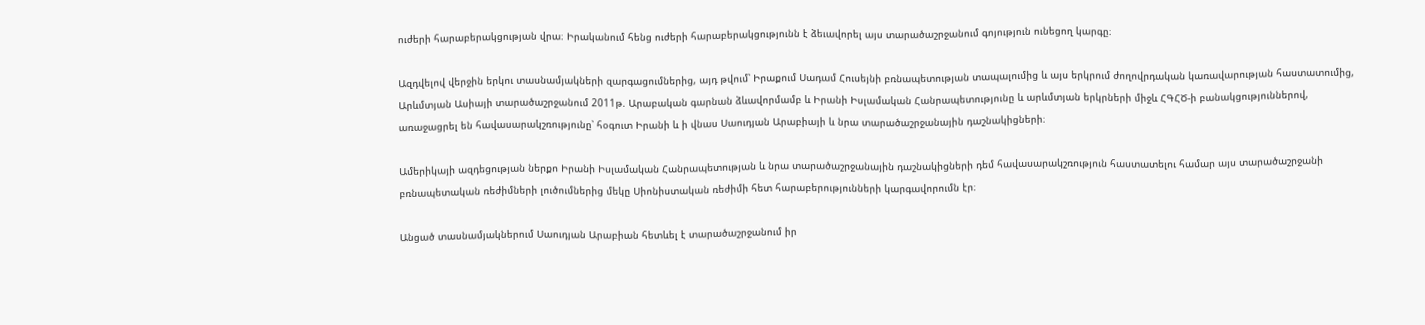ուժերի հարաբերակցության վրա։ Իրականում հենց ուժերի հարաբերակցությունն է ձեւավորել այս տարածաշրջանում գոյություն ունեցող կարգը։

Ազդվելով վերջին երկու տասնամյակների զարգացումներից, այդ թվում՝ Իրաքում Սադամ Հուսեյնի բռնապետության տապալումից և այս երկրում ժողովրդական կառավարության հաստատումից, Արևմտյան Ասիայի տարածաշրջանում 2011թ. Արաբական գարնան ձևավորմամբ և Իրանի Իսլամական Հանրապետությունը և արևմտյան երկրների միջև ՀԳՀԾ-ի բանակցություններով, առաջացրել են հավասարակշռությունը՝ հօգուտ Իրանի և ի վնաս Սաուդյան Արաբիայի և նրա տարածաշրջանային դաշնակիցների։

Ամերիկայի ազդեցության ներքո Իրանի Իսլամական Հանրապետության և նրա տարածաշրջանային դաշնակիցների դեմ հավասարակշռություն հաստատելու համար այս տարածաշրջանի բռնապետական ռեժիմների լուծումներից մեկը Սիոնիստական ռեժիմի հետ հարաբերությունների կարգավորումն էր։

Անցած տասնամյակներում Սաուդյան Արաբիան հետևել է տարածաշրջանում իր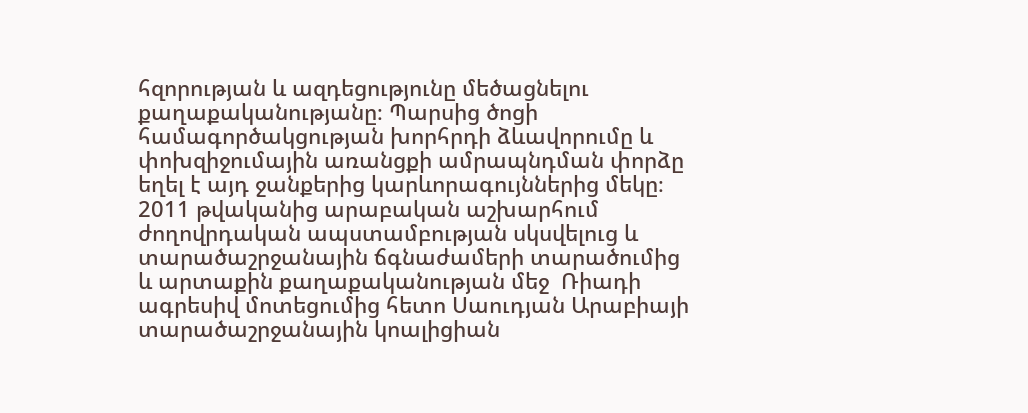հզորության և ազդեցությունը մեծացնելու քաղաքականությանը։ Պարսից ծոցի համագործակցության խորհրդի ձևավորումը և փոխզիջումային առանցքի ամրապնդման փորձը եղել է այդ ջանքերից կարևորագույններից մեկը։ 2011 թվականից արաբական աշխարհում ժողովրդական ապստամբության սկսվելուց և տարածաշրջանային ճգնաժամերի տարածումից և արտաքին քաղաքականության մեջ  Ռիադի ագրեսիվ մոտեցումից հետո Սաուդյան Արաբիայի տարածաշրջանային կոալիցիան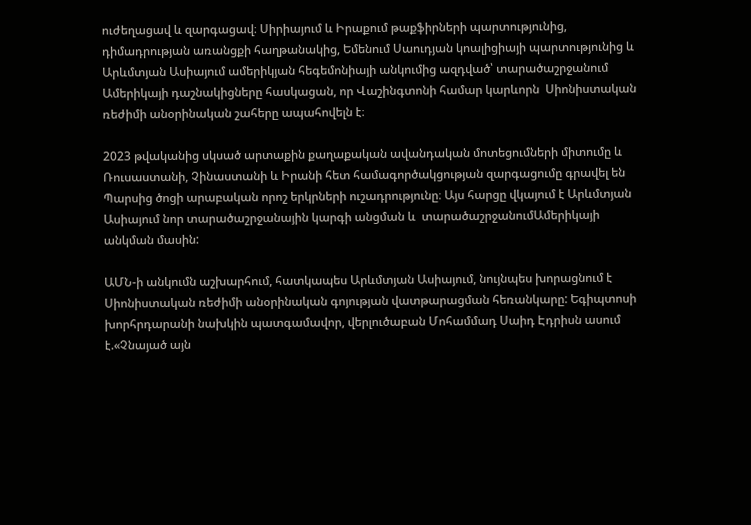ուժեղացավ և զարգացավ։ Սիրիայում և Իրաքում թաքֆիրների պարտությունից, դիմադրության առանցքի հաղթանակից, Եմենում Սաուդյան կոալիցիայի պարտությունից և Արևմտյան Ասիայում ամերիկյան հեգեմոնիայի անկումից ազդված՝ տարածաշրջանում Ամերիկայի դաշնակիցները հասկացան, որ Վաշինգտոնի համար կարևորն  Սիոնիստական ռեժիմի անօրինական շահերը ապահովելն է։

2023 թվականից սկսած արտաքին քաղաքական ավանդական մոտեցումների միտումը և Ռուսաստանի, Չինաստանի և Իրանի հետ համագործակցության զարգացումը գրավել են Պարսից ծոցի արաբական որոշ երկրների ուշադրությունը։ Այս հարցը վկայում է Արևմտյան Ասիայում նոր տարածաշրջանային կարգի անցման և  տարածաշրջանումԱմերիկայի անկման մասին:

ԱՄՆ-ի անկումն աշխարհում, հատկապես Արևմտյան Ասիայում, նույնպես խորացնում է Սիոնիստական ռեժիմի անօրինական գոյության վատթարացման հեռանկարը: Եգիպտոսի խորհրդարանի նախկին պատգամավոր, վերլուծաբան Մոհամմադ Սաիդ Էդրիսն ասում է.«Չնայած այն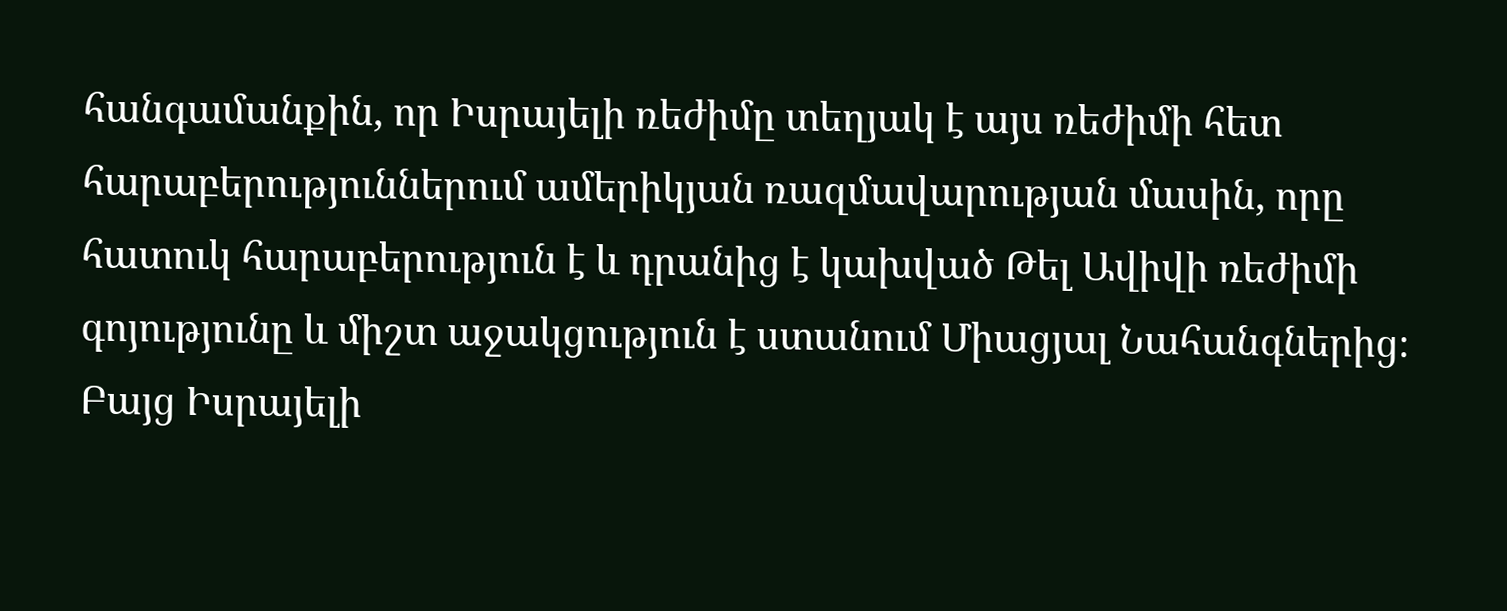հանգամանքին, որ Իսրայելի ռեժիմը տեղյակ է այս ռեժիմի հետ հարաբերություններում ամերիկյան ռազմավարության մասին, որը հատուկ հարաբերություն է և դրանից է կախված Թել Ավիվի ռեժիմի գոյությունը և միշտ աջակցություն է ստանում Միացյալ Նահանգներից։ Բայց Իսրայելի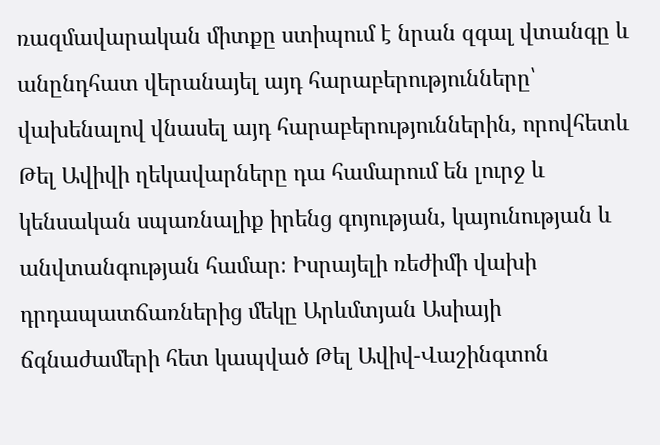ռազմավարական միտքը ստիպում է նրան զգալ վտանգը և անընդհատ վերանայել այդ հարաբերությունները՝ վախենալով վնասել այդ հարաբերություններին, որովհետև Թել Ավիվի ղեկավարները դա համարում են լուրջ և կենսական սպառնալիք իրենց գոյության, կայունության և անվտանգության համար։ Իսրայելի ռեժիմի վախի դրդապատճառներից մեկը Արևմտյան Ասիայի ճգնաժամերի հետ կապված Թել Ավիվ-Վաշինգտոն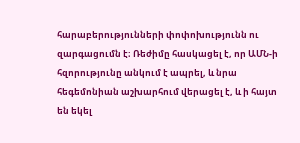հարաբերությունների փոփոխությունն ու զարգացումն է։ Ռեժիմը հասկացել է, որ ԱՄՆ-ի հզորությունը անկում է ապրել, և նրա հեգեմոնիան աշխարհում վերացել է, և ի հայտ են եկել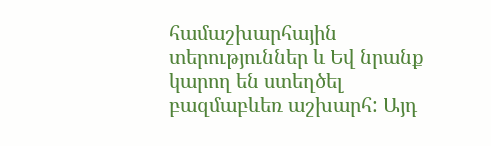համաշխարհային տերություններ և Եվ նրանք կարող են ստեղծել բազմաբևեռ աշխարհ: Այդ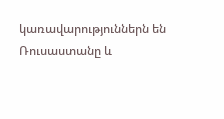կառավարություններն են Ռուսաստանը և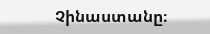Չինաստանը։